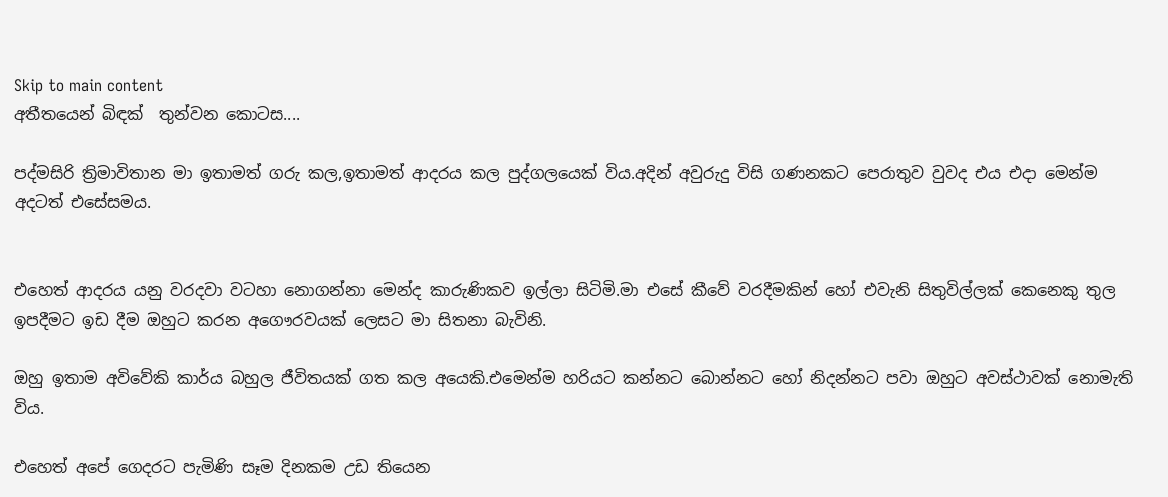Skip to main content
අතීතයෙන් බිඳක්  තුන්වන කොටස....

පද්මසිරි ත්‍රිමාවිතාන මා ඉතාමත් ගරු කල,ඉතාමත් ආදරය කල පුද්ගලයෙක් විය.අදින් අවුරුදු විසි ගණනකට පෙරාතුව වුවද එය එදා මෙන්ම අදටත් එසේසමය.


එහෙත් ආදරය යනු වරදවා වටහා නොගන්නා මෙන්ද කාරුණිකව ඉල්ලා සිටිමි.මා එසේ කීවේ වරදීමකින් හෝ එවැනි සිතුවිල්ලක් කෙනෙකු තුල ඉපදීමට ඉඩ දීම ඔහුට කරන අගෞරවයක් ලෙසට මා සිතනා බැවිනි.

ඔහු ඉතාම අවිවේකි කාර්ය බහුල ජීවිතයක් ගත කල අයෙකි.එමෙන්ම හරියට කන්නට බොන්නට හෝ නිදන්නට පවා ඔහුට අවස්ථාවක් නොමැති විය.

එහෙත් අපේ ගෙදරට පැමිණි සෑම දිනකම උඩ තියෙන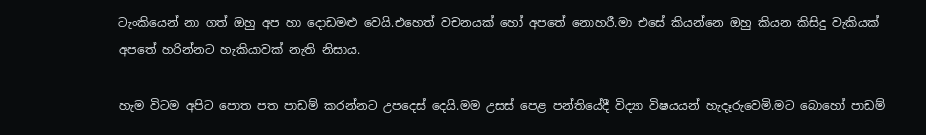ටැංකියෙන් නා ගත් ඔහු අප හා දොඩමළු වෙයි.එහෙත් වචනයක් හෝ අපතේ නොහරී.මා එසේ කියන්නෙ ඔහු කියන කිසිදු වැකියක් අපතේ හරින්නට හැකියාවක් නැති නිසාය.

හැම විටම අපිට පොත පත පාඩම් කරන්නට උපදෙස් දෙයි.මම උසස් පෙළ පන්තියේදී විද්‍යා විෂයයන් හැදෑරුවෙමි.මට බොහෝ පාඩම්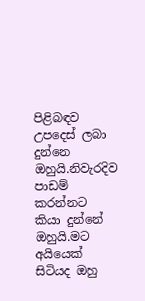පිළිබඳව උපදෙස් ලබා දුන්නෙ ඔහුයි.නිවැරදිව පාඩම් කරන්නට කියා දුන්නේ ඔහුයි.මට අයියෙක් සිටියද ඔහු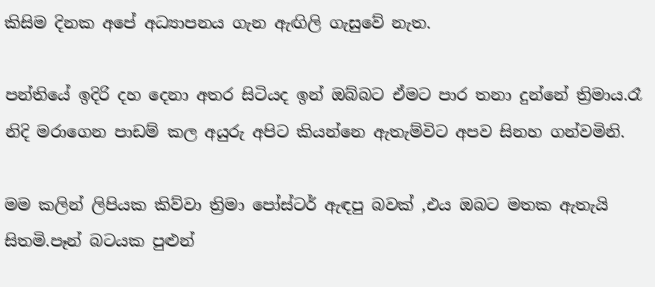කිසිම දිනක අපේ අධ්‍යාපනය ගැන ඇඟිලි ගැසුවේ නැත.

පන්තියේ ඉදිරි දහ දෙනා අතර සිටියද ඉන් ඔබ්බට ඒමට පාර තනා දුන්නේ ත්‍රිමාය.රෑ නිදි මරාගෙන පාඩම් කල අයුරු අපිට කියන්නෙ ඇතැම්විට අපව සිනහ ගන්වමිනි.

මම කලින් ලිපියක කිව්වා ත්‍රිමා පෝස්ටර් ඇඳපු බවක් ,එය ඔබට මතක ඇතැයි සිතමි.පෑන් බටයක පුළුන්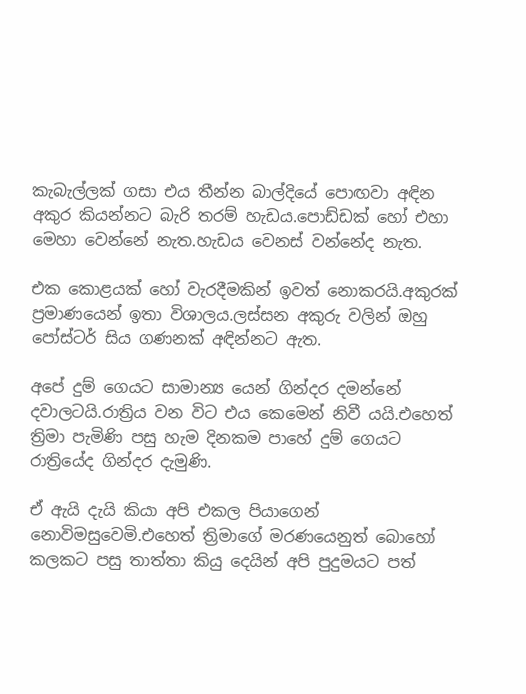කැබැල්ලක් ගසා එය තීන්න බාල්දියේ පොඟවා අඳින අකුර කියන්නට බැරි තරම් හැඩය.පොඩ්ඩක් හෝ එහා මෙහා වෙන්නේ නැත.හැඩය වෙනස් වන්නේද නැත.

එක කොළයක් හෝ වැරදීමකින් ඉවත් නොකරයි.අකුරක් ප්‍රමාණයෙන් ඉතා විශාලය.ලස්සන අකුරු වලින් ඔහු පෝස්ටර් සිය ගණනක් අඳින්නට ඇත.

අපේ දුම් ගෙයට සාමාන්‍ය යෙන් ගින්දර දමන්නේ දවාලටයි.රාත්‍රිය වන විට එය කෙමෙන් නිවී යයි.එහෙත් ත්‍රිමා පැමිණි පසු හැම දිනකම පාහේ දුම් ගෙයට රාත්‍රියේද ගින්දර දැමුණි.

ඒ ඇයි දැයි කියා අපි එකල පියාගෙන් නොවිමසුවෙමි.එහෙත් ත්‍රිමාගේ මරණයෙනුත් බොහෝ කලකට පසු තාත්තා කියු දෙයින් අපි පුදුමයට පත්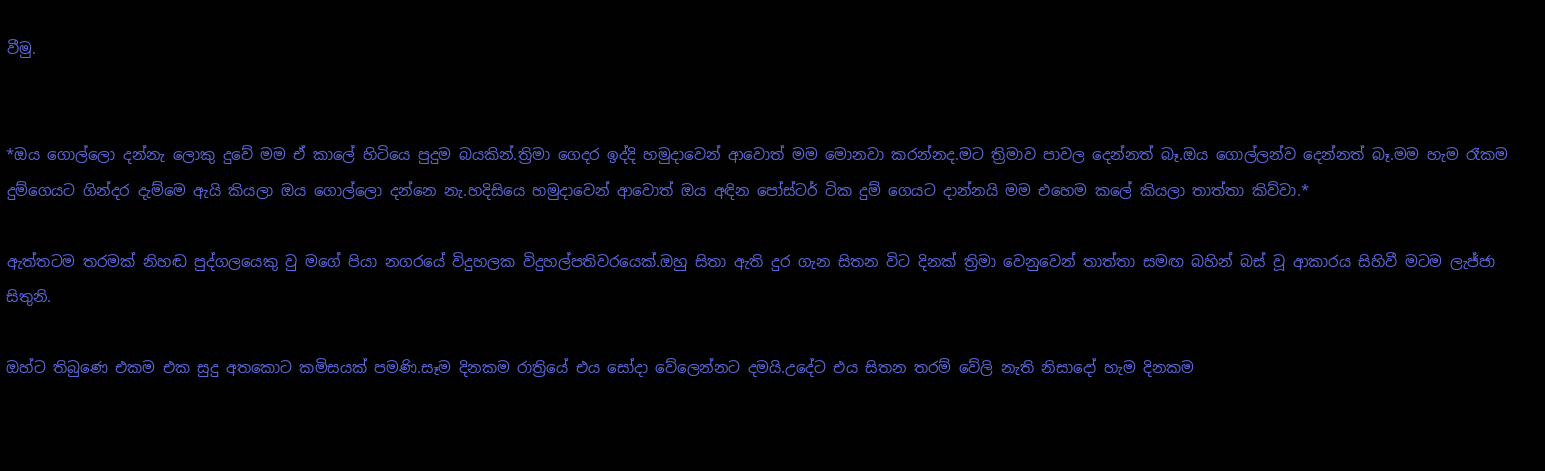වීමු.


*ඔය ගොල්ලො දන්නැ ලොකු දුවේ මම ඒ කාලේ හිටියෙ පුදුම බයකින්.ත්‍රිමා ගෙදර ඉද්දි හමුදාවෙන් ආවොත් මම මොනවා කරන්නද.මට ත්‍රිමාව පාවල දෙන්නත් බෑ.ඔය ගොල්ලන්ව දෙන්නත් බෑ.මම හැම රෑකම දුම්ගෙයට ගින්දර දැම්මෙ ඇයි කියලා ඔය ගොල්ලො දන්නෙ නැ.හදිසියෙ හමුදාවෙන් ආවොත් ඔය අඳින පෝස්ටර් ටික දුම් ගෙයට දාන්නයි මම එහෙම කලේ කියලා තාත්තා කිව්වා.*

ඇත්තටම තරමක් නිහඬ පුද්ගලයෙකු වු මගේ පියා නගරයේ විදුහලක විදුහල්පතිවරයෙක්.ඔහු සිතා ඇති දුර ගැන සිතන විට දිනක් ත්‍රිමා වෙනුවෙන් තාත්තා සමඟ බහින් බස් වූ ආකාරය සිහිවී මටම ලැජ්ජා සිතුනි.

ඔහ්ට තිබුණෙ එකම එක සුදු අතකොට කමිසයක් පමණි.සෑම දිනකම රාත්‍රියේ එය සෝදා වේලෙන්නට දමයි.උදේට එය සිතන තරම් වේලි නැති නිසාදෝ හැම දිනකම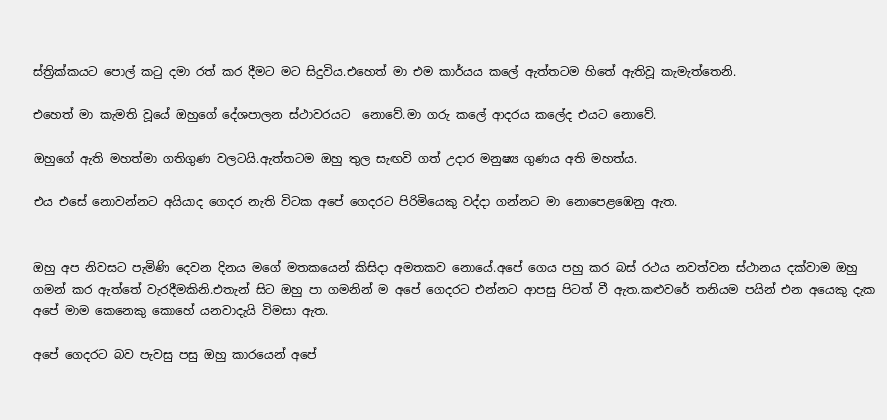ස්ත්‍රික්කයට පොල් කටු දමා රත් කර දීමට මට සිදුවිය.එහෙත් මා එම කාර්යය කලේ ඇත්තටම හිතේ ඇතිවූ කැමැත්තෙනි.

එහෙත් මා කැමති වූයේ ඔහුගේ දේශපාලන ස්ථාවරයට  නොවේ.මා ගරු කලේ ආදරය කලේද එයට නොවේ.

ඔහුගේ ඇති මහත්මා ගතිගුණ වලටයි.ඇත්තටම ඔහු තුල සැඟවි ගත් උදාර මනුෂ්‍ය ගුණය අති මහත්ය.

එය එසේ නොවන්නට අයියාද ගෙදර නැති විටක අපේ ගෙදරට පිරිමියෙකු වද්දා ගන්නට මා නොපෙළඹෙනු ඇත.


ඔහු අප නිවසට පැමිණි දෙවන දිනය මගේ මතකයෙන් කිසිදා අමතකව නොයේ.අපේ ගෙය පහු කර බස් රථය නවත්වන ස්ථානය දක්වාම ඔහු ගමන් කර ඇත්තේ වැරදීමකිනි.එතැන් සිට ඔහු පා ගමනින් ම අපේ ගෙදරට එන්නට ආපසු පිටත් වී ඇත.කළුවරේ තනියම පයින් එන අයෙකු දැක අපේ මාම කෙනෙකු කොහේ යනවාදැයි විමසා ඇත.

අපේ ගෙදරට බව පැවසු පසු ඔහු කාරයෙන් අපේ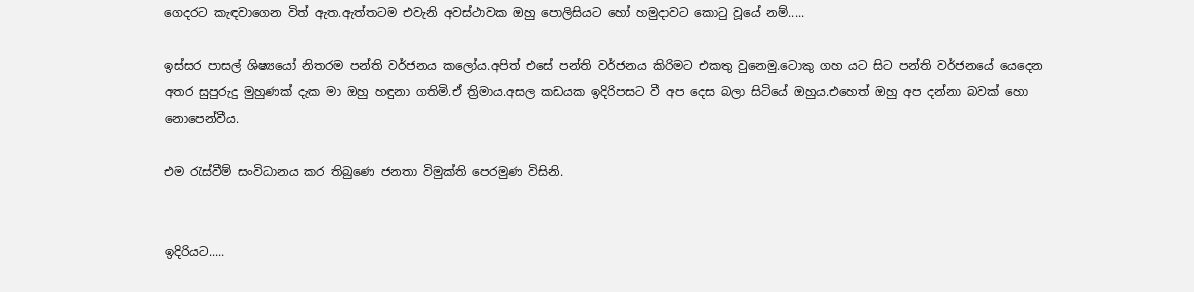ගෙදරට කැඳවාගෙන විත් ඇත.ඇත්තටම එවැනි අවස්ථාවක ඔහු පොලිසියට හෝ හමුදාවට කොටු වූයේ නම්.....

ඉස්සර පාසල් ශිෂ්‍යයෝ නිතරම පන්ති වර්ජනය කලෝය.අපිත් එසේ පන්ති වර්ජනය කිරිමට එකතු වුනෙමු.ටොකු ගහ යට සිට පන්ති වර්ජනයේ යෙදෙන අතර සුපුරුදු මුහුණක් දැක මා ඔහු හඳුනා ගතිමි.ඒ ත්‍රිමාය.අසල කඩයක ඉදිරිපසට වී අප දෙස බලා සිටියේ ඔහුය.එහෙත් ඔහු අප දන්නා බවක් හො නොපෙන්වීය.

එම රැස්වීම් සංවිධානය කර තිබුණෙ ජනතා විමුක්ති පෙරමුණ විසිනි.


ඉදිරියට.....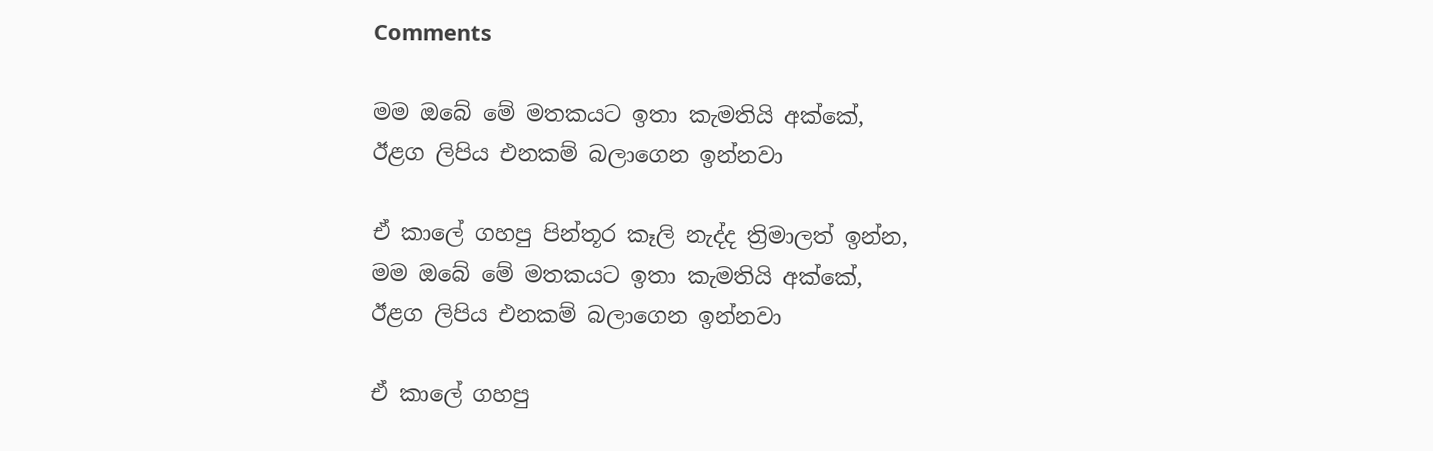Comments

මම ඔබේ මේ මතකයට ඉතා කැමතියි අක්කේ,
ඊළග ලිපිය එනකම් බලාගෙන ඉන්නවා

ඒ කාලේ ගහපු පින්තූර කෑලි නැද්ද ත්‍රිමාලත් ඉන්න,
මම ඔබේ මේ මතකයට ඉතා කැමතියි අක්කේ,
ඊළග ලිපිය එනකම් බලාගෙන ඉන්නවා

ඒ කාලේ ගහපු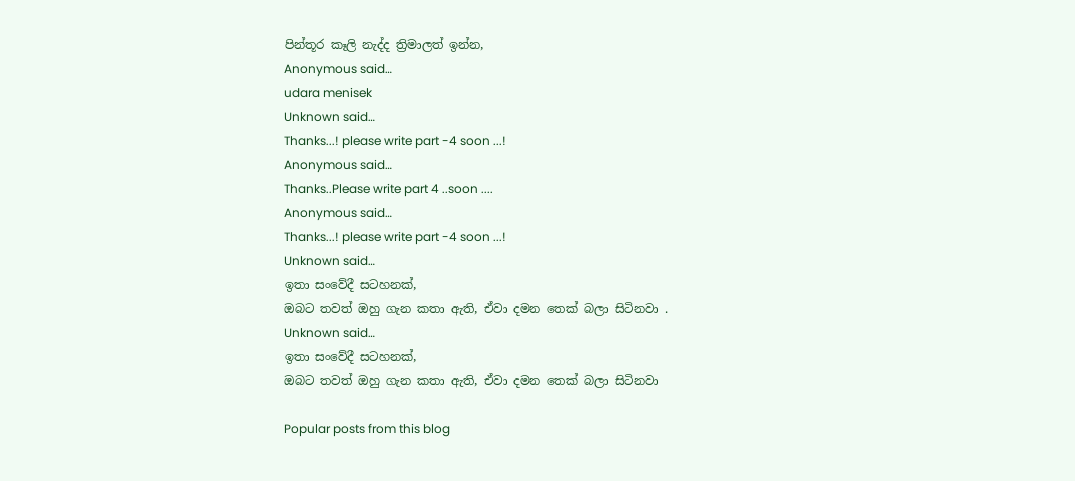පින්තූර කෑලි නැද්ද ත්‍රිමාලත් ඉන්න,
Anonymous said…
udara menisek
Unknown said…
Thanks...! please write part -4 soon ...!
Anonymous said…
Thanks..Please write part 4 ..soon ....
Anonymous said…
Thanks...! please write part -4 soon ...!
Unknown said…
ඉතා සංවේදී සටහනක්,
ඔබට තවත් ඔහු ගැන කතා ඇති, ඒවා දමන තෙක් බලා සිටිනවා .
Unknown said…
ඉතා සංවේදී සටහනක්,
ඔබට තවත් ඔහු ගැන කතා ඇති, ඒවා දමන තෙක් බලා සිටිනවා

Popular posts from this blog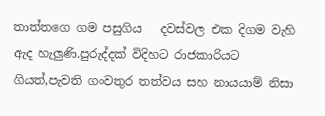තාත්තගෙ ගම පසුගිය   දවස්වල එක දිගම වැහි ඇද හැලුණි.පුරුද්දක් විදිහට රාජකාරියට ගියත්,පැවති ගංවතුර තත්වය සහ නායයාම් නිසා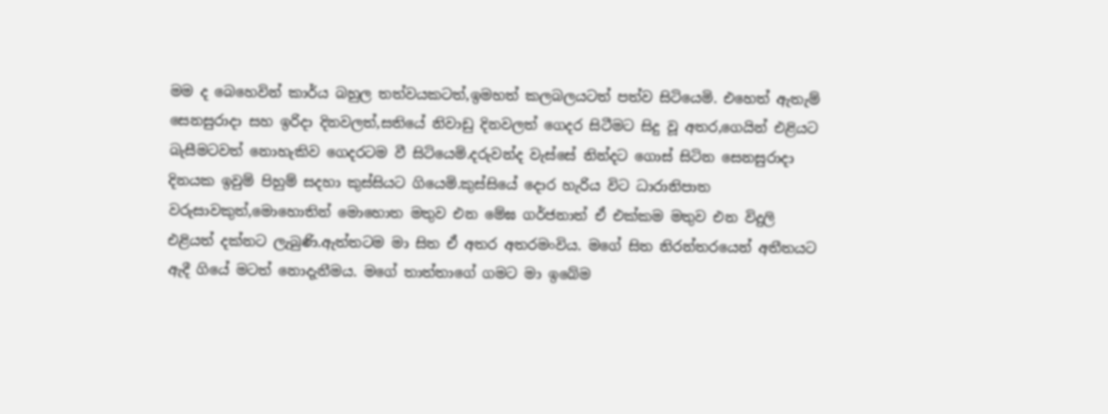මම ද බෙහෙවින් කාර්ය බහුල තත්වයකටත්,ඉමහත් කලබලයටත් පත්ව සිටියෙමි. එහෙත් ඇතැම් සෙනසුරාදා සහ ඉරිදා දිනවලත්,සතියේ නිවාඩු දිනවලත් ගෙදර සිටීමට සිදු වූ අතර,ගෙයින් එළියට බැසීමටවත් නොහැකිව ගෙදරටම වී සිටියෙමි.දරුවන්ද වැස්සේ නින්දට ගොස් සිටින සෙනසුරාදා දිනයක ඉවුම් පිහුම් සදහා කුස්සියට ගියෙමි.කුස්සියේ දොර හැරිය විට ධාරානිපාත වරුසාවකුත්,මොහොතින් මොහොත මතුව එන මේඝ ගර්ජනාත් ඒ එක්කම මතුව එන විදුලි එළියත් දක්නට ලැබුණි.ඇත්තටම මා සිත ඒ අතර අතරමංවිය. මගේ සිත නිරන්තරයෙන් අතීතයට ඇදී ගියේ මටත් නොදැනීමය. මගේ තාත්තාගේ ගමට මා ඉබේම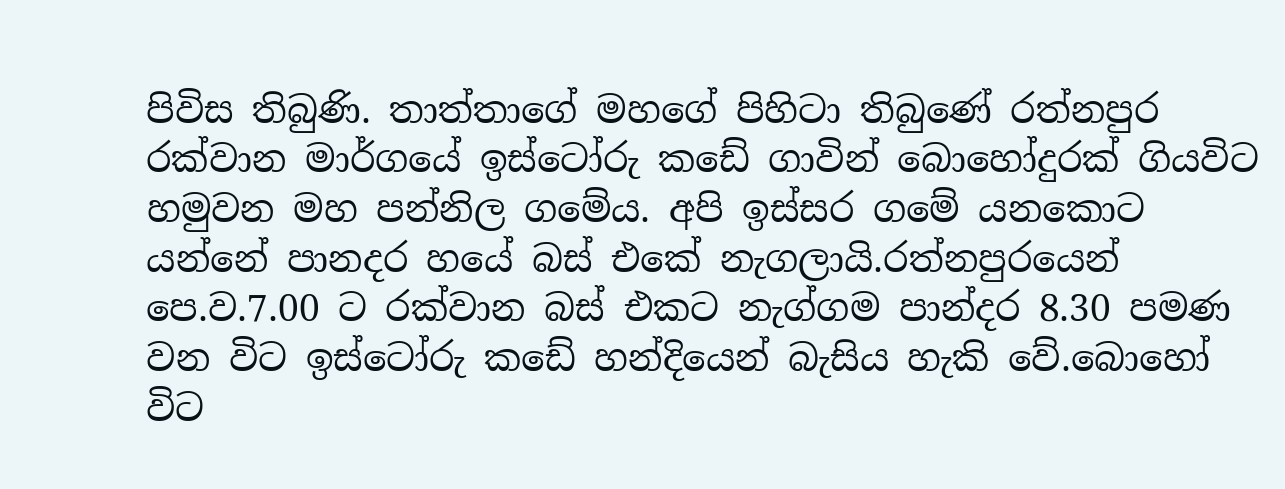පිවිස තිබුණි. තාත්තාගේ මහගේ පිහිටා තිබුණේ රත්නපුර රක්වාන මාර්ගයේ ඉස්ටෝරු කඩේ ගාවින් බොහෝදුරක් ගියවිට හමුවන මහ පන්නිල ගමේය. අපි ඉස්සර ගමේ යනකොට යන්නේ පානදර හයේ බස් එකේ නැගලායි.රත්නපුරයෙන් පෙ.ව.7.00 ට රක්වාන බස් එකට නැග්ගම පාන්දර 8.30 පමණ වන විට ඉස්ටෝරු කඩේ හන්දියෙන් බැසිය හැකි වේ.බොහෝ විට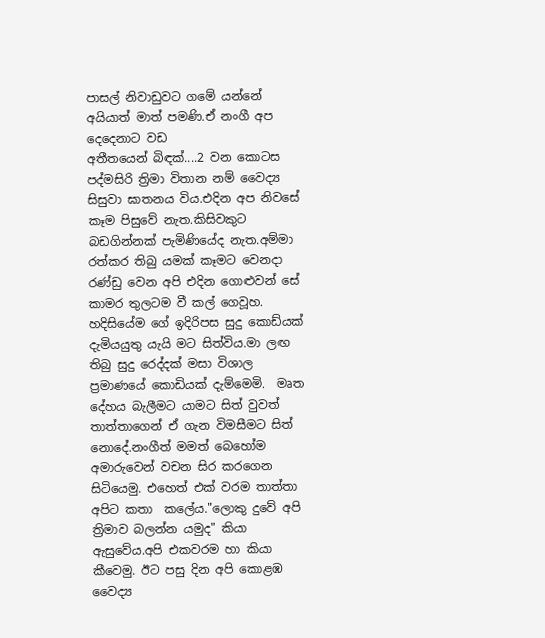පාසල් නිවාඩුවට ගමේ යන්නේ අයියාත් මාත් පමණි.ඒ නංගී අප දෙදෙනාට වඩ
අතීතයෙන් බිඳක්....2 වන කොටස පද්මසිරි ත්‍රිමා විතාන නම් වෛද්‍ය සිසුවා ඝාතනය විය.එදින අප නිවසේ කෑම පිසුවේ නැත.කිසිවකුට බඩගින්නක් පැමිණියේද නැත.අම්මා රත්කර තිබු යමක් කෑමට වෙනදා රණ්ඩු වෙන අපි එදින ගොළුවන් සේ කාමර තුලටම වී කල් ගෙවූහ. හදිසියේම ගේ ඉදිරිපස සුදු කොඩ්යක් දැමියයුතු යැයි මට සිත්විය.මා ලඟ තිබු සුදු රෙද්දක් මසා විශාල ප්‍රමාණයේ කොඩියක් දැම්මෙමි.  මෘත දේහය බැලීමට යාමට සිත් වුවත් තාත්තාගෙන් ඒ ගැන විමසීමට සිත් නොදේ.නංගීත් මමත් බෙහෝම අමාරුවෙන් වචන සිර කරගෙන සිටියෙමු. එහෙත් එක් වරම තාත්තා අපිට කතා  කලේය."ලොකු දුවේ අපි ත්‍රිමාව බලන්න යමුද" කියා ඇසුවේය.අපි එකවරම හා කියා කීවෙමු. ඊට පසු දින අපි කොළඹ වෛද්‍ය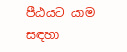පීඨයට යාම සඳහා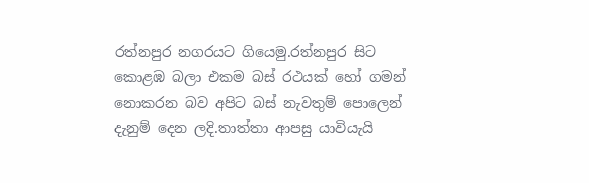රත්නපුර නගරයට ගියෙමු.රත්නපුර සිට කොළඹ බලා එකම බස් රථයක් හෝ ගමන් නොකරන බව අපිට බස් නැවතුම් පොලෙන් දැනුම් දෙන ලදි.තාත්තා ආපසු යාවියැයි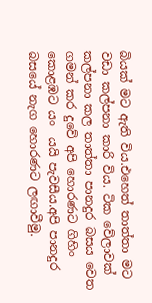බියක් මට ඇති විය.එහෙත් තාත්තා මට වඩා කල්පනා කාරි විය. ටික වේලාවක් කල්පනා කල තාත්තා පානදුර බසය වෙත ගමන් කර දුවේ අපි හොරණට ගිහිං කොළඹට යං  යයි පැවසීය.අපි පානදුර බසයේ නැග හොරණට ලඟාවීමු.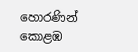හොරණින් කොළඹ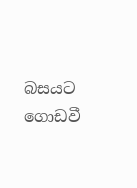බසයට ගොඩවී